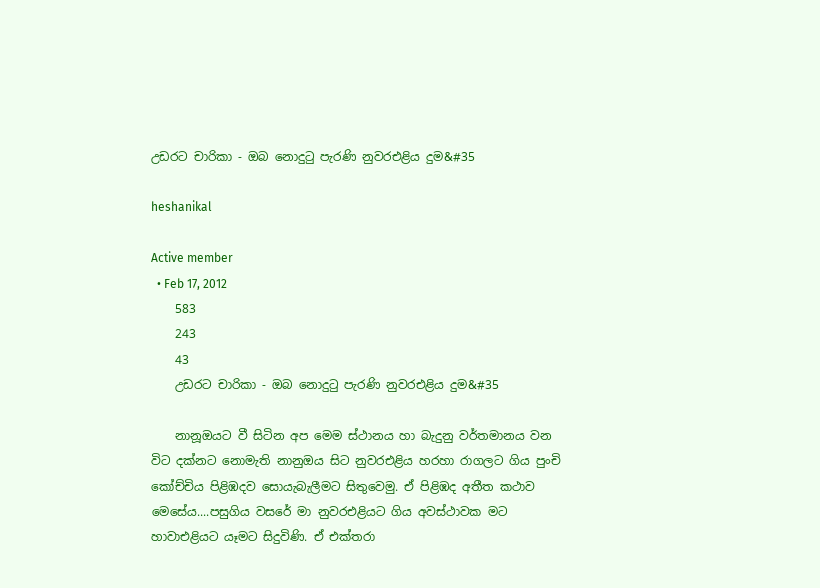උඩරට චාරිකා - ඔබ නොදුටු පැරණි නුවරඑළිය දුම&#35

heshanikal

Active member
  • Feb 17, 2012
    583
    243
    43
    උඩරට චාරිකා - ඔබ නොදුටු පැරණි නුවරඑළිය දුම&#35

    නානූඔයට වී සිටින අප මෙම ස්ථානය හා බැදුනු වර්තමානය වන විට දක්නට නොමැති නානුඔය සිට නුවරඑළිය හරහා රාගලට ගිය පුංචි කෝච්චිය පිළිඹදව සොයැබැලීමට සිතුවෙමු. ඒ පිළිඹද අතීත කථාව මෙසේය....පසුගිය වසරේ මා නුවරඑළියට ගිය අවස්ථාවක මට හාවාඑළියට යෑමට සිදුවිණි. ඒ එක්තරා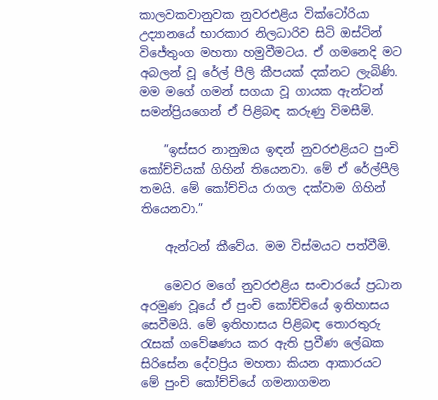කාලවකවානුවක නුවරඑළිය වික්ටෝරියා උද්‍යානයේ භාරකාර නිලධාරිව සිටි ඔස්ටින් විජේතුංග මහතා හමුවීමටය. ඒ ගමනෙදි මට අබලන් වූ රේල් පීලි කීපයක් දක්නට ලැබිණි. මම මගේ ගමන් සගයා වූ ගායක ඇන්ටන් සමන්ප්‍රියගෙන් ඒ පිළිබඳ කරුණු විමසීමි.

    ”ඉස්සර නානුඔය ඉඳන් නුවරඑළියට පුංචි කෝච්චියක් ගිහින් තියෙනවා. මේ ඒ රේල්පීලි තමයි. මේ කෝච්චිය රාගල දක්වාම ගිහින් තියෙනවා.”

    ඇන්ටන් කීවේය. මම විස්මයට පත්වීමි.

    මෙවර මගේ නුවරඑළිය සංචාරයේ ප්‍රධාන අරමුණ වූයේ ඒ පුංචි කෝච්චියේ ඉතිහාසය සෙවීමයි. මේ ඉතිහාසය පිළිබඳ තොරතුරු රැසක් ගවේෂණය කර ඇති ප්‍රවීණ ලේඛක සිරිසේන දේවප්‍රිය මහතා කියන ආකාරයට මේ පුංචි කෝච්චියේ ගමනාගමන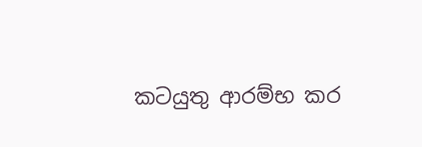කටයුතු ආරම්භ කර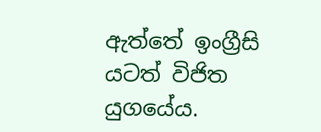ඇත්තේ ඉංග්‍රීසි යටත් විජිත යුගයේය.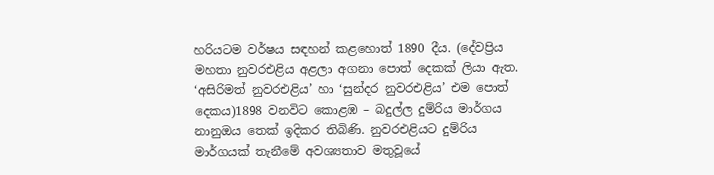හරියටම වර්ෂය සඳහන් කළහොත් 1890 දීය. (දේවප්‍රිය මහතා නුවරඑළිය අළලා අගනා පොත් දෙකක් ලියා ඇත. ‘අසිරිමත් නුවරඑළිය’ හා ‘සුන්දර නුවරඑළිය’ එම පොත් දෙකය)1898 වනවිට කොළඹ – බදුල්ල දුම්රිය මාර්ගය නානුඔය තෙක් ඉදිකර තිබිණි. නුවරඑළියට දුම්රිය මාර්ගයක් තැනීමේ අවශ්‍යතාව මතුවූයේ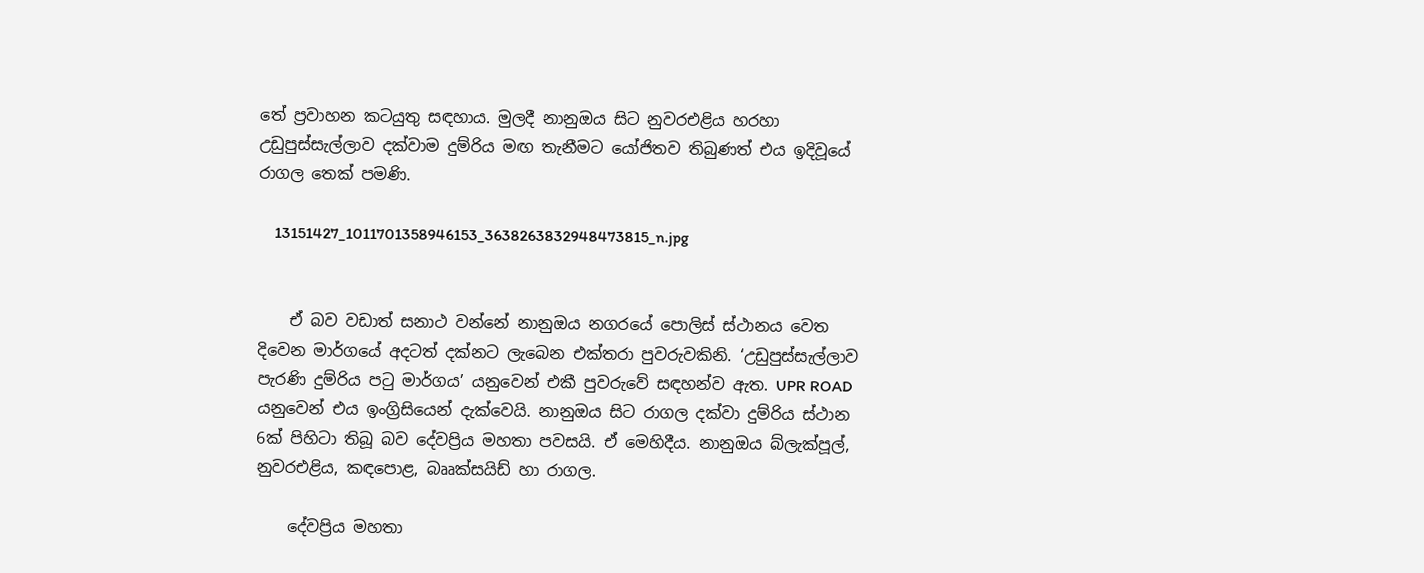තේ ප්‍රවාහන කටයුතු සඳහාය. මුලදී නානුඔය සිට නුවරඑළිය හරහා උඩුපුස්සැල්ලාව දක්වාම දුම්රිය මඟ තැනීමට යෝජිතව තිබුණත් එය ඉදිවූයේ රාගල තෙක් පමණි.

    13151427_1011701358946153_3638263832948473815_n.jpg


    ඒ බව වඩාත් සනාථ වන්නේ නානුඔය නගරයේ පොලිස් ස්ථානය වෙත දිවෙන මාර්ගයේ අදටත් දක්නට ලැබෙන එක්තරා පුවරුවකිනි. ‘උඩුපුස්සැල්ලාව පැරණි දුම්රිය පටු මාර්ගය’ යනුවෙන් එකී පුවරුවේ සඳහන්ව ඇත. UPR ROAD යනුවෙන් එය ඉංග්‍රිසියෙන් දැක්වෙයි. නානුඔය සිට රාගල දක්වා දුම්රිය ස්ථාන 6ක් පිහිටා තිබූ බව දේවප්‍රිය මහතා පවසයි. ඒ මෙහිදීය. නානුඔය බ්ලැක්පූල්, නුවරඑළිය, කඳපොළ, බෲක්සයිඩ් හා රාගල.

    දේවප්‍රිය මහතා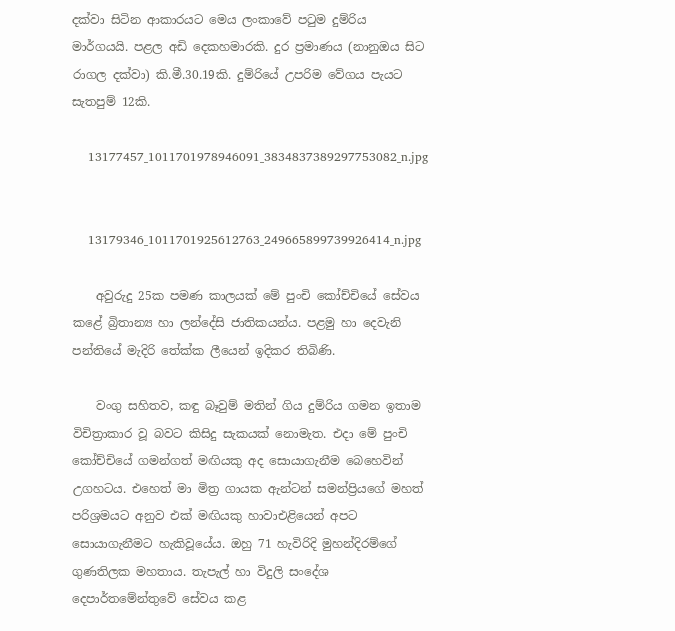දක්වා සිටින ආකාරයට මෙය ලංකාවේ පටුම දුම්රිය මාර්ගයයි. පළල අඩි දෙකහමාරකි. දුර ප්‍රමාණය (නානුඔය සිට රාගල දක්වා) කි.මී.30.19කි. දුම්රියේ උපරිම වේගය පැයට සැතපුම් 12කි.

    13177457_1011701978946091_3834837389297753082_n.jpg


    13179346_1011701925612763_249665899739926414_n.jpg

    අවුරුදු 25ක පමණ කාලයක් මේ පුංචි කෝච්චියේ සේවය කළේ බ්‍රිතාන්‍ය හා ලන්දේසි ජාතිකයන්ය. පළමු හා දෙවැනි පන්තියේ මැදිරි තේක්ක ලීයෙන් ඉදිකර තිබිණි.

    වංගු සහිතව, කඳු බෑවුම් මතින් ගිය දුම්රිය ගමන ඉතාම විචිත්‍රාකාර වූ බවට කිසිදු සැකයක් නොමැත. එදා මේ පුංචි කෝච්චියේ ගමන්ගත් මඟියකු අද සොයාගැනීම බෙහෙවින් උගහටය. එහෙත් මා මිත්‍ර ගායක ඇන්ටන් සමන්ප්‍රියගේ මහත් පරිශ්‍රමයට අනුව එක් මඟියකු හාවාඑළියෙන් අපට සොයාගැනීමට හැකිවූයේය. ඔහු 71 හැවිරිදි මුහන්දිරම්ගේ ගුණතිලක මහතාය. තැපැල් හා විදුලි සංදේශ දෙපාර්තමේන්තුවේ සේවය කළ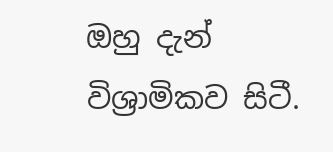ඔහු දැන් විශ්‍රාමිකව සිටී.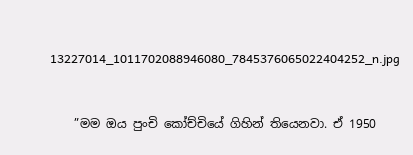13227014_1011702088946080_7845376065022404252_n.jpg


    ”මම ඔය පුංචි කෝච්චියේ ගිහින් තියෙනවා. ඒ 1950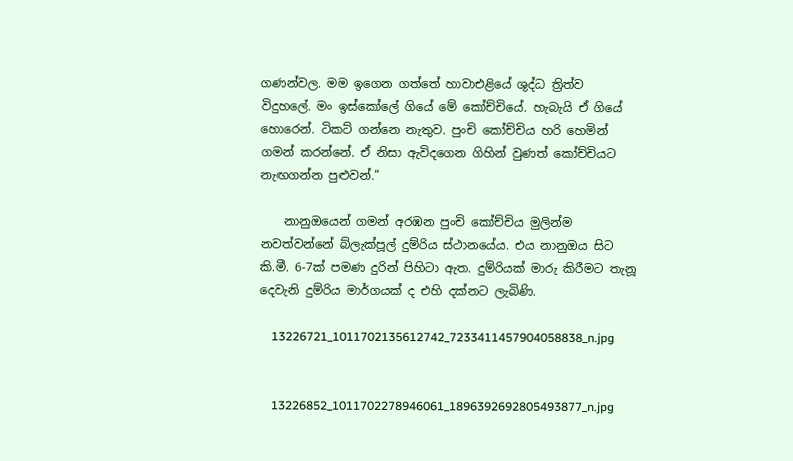ගණන්වල. මම ඉගෙන ගත්තේ හාවාඑළියේ ශුද්ධ ත්‍රිත්ව විදුහලේ. මං ඉස්කෝලේ ගියේ මේ කෝච්චියේ. හැබැයි ඒ ගියේ හොරෙන්. ටිකට් ගන්නෙ නැතුව. පුංචි කෝච්චිය හරි හෙමින් ගමන් කරන්නේ. ඒ නිසා ඇවිදගෙන ගිහින් වුණත් කෝච්චියට නැඟගන්න පුළුවන්.”

    නානුඔයෙන් ගමන් අරඹන පුංචි කෝච්චිය මුලින්ම නවත්වන්නේ බ්ලැක්පූල් දුම්රිය ස්ථානයේය. එය නානුඔය සිට කි.මී. 6-7ක් පමණ දුරින් පිහිටා ඇත. දුම්රියක් මාරු කිරීමට තැනූ දෙවැනි දුම්රිය මාර්ගයක් ද එහි දක්නට ලැබිණි.

    13226721_1011702135612742_7233411457904058838_n.jpg


    13226852_1011702278946061_1896392692805493877_n.jpg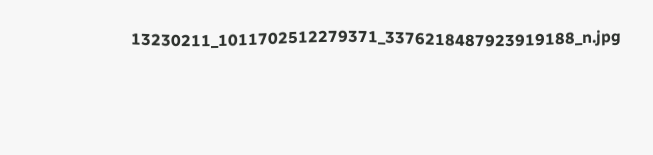13230211_1011702512279371_3376218487923919188_n.jpg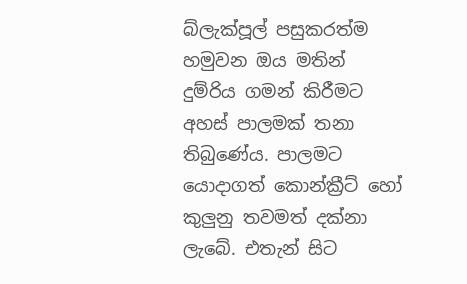බ්ලැක්පූල් පසුකරත්ම හමුවන ඔය මතින් දුම්රිය ගමන් කිරීමට අහස් පාලමක් තනා තිබුණේය. පාලමට යොදාගත් කොන්ක්‍රීට් හෝ කුලුනු තවමත් දක්නා ලැබේ. එතැන් සිට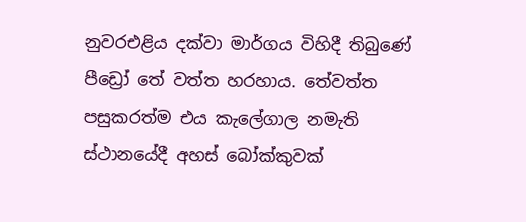නුවරඑළිය දක්වා මාර්ගය විහිදී තිබුණේ පීඩ්‍රෝ තේ වත්ත හරහාය. තේවත්ත පසුකරත්ම එය කැලේගාල නමැති ස්ථානයේදී අහස් බෝක්කුවක්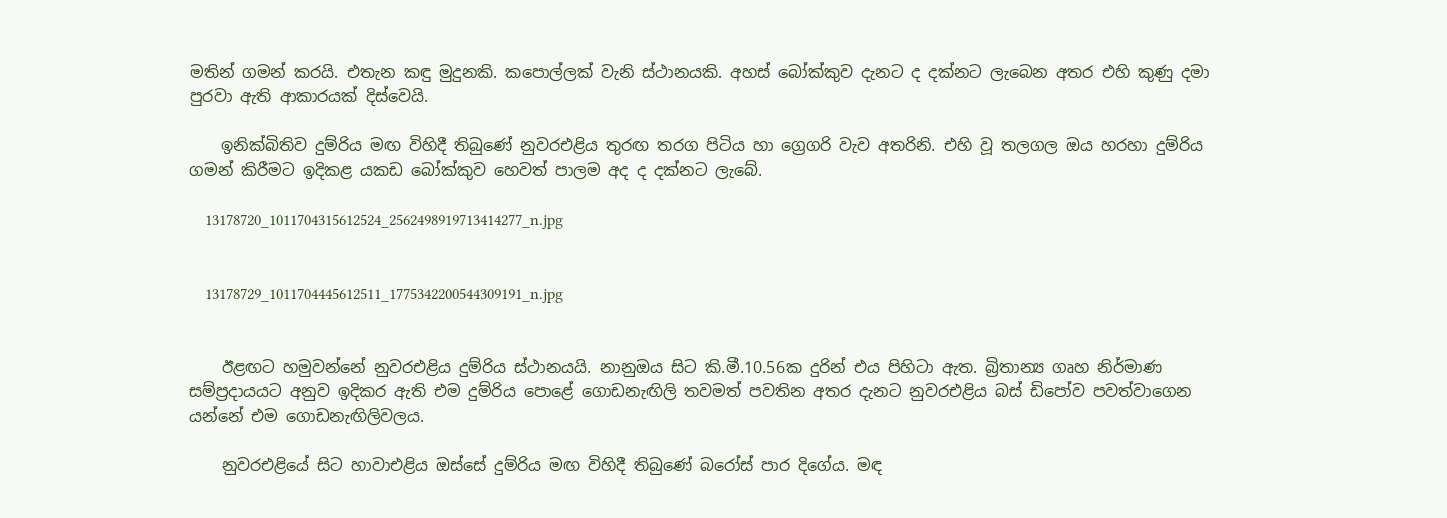මතින් ගමන් කරයි. එතැන කඳු මුදුනකි. කපොල්ලක් වැනි ස්ථානයකි. අහස් බෝක්කුව දැනට ද දක්නට ලැබෙන අතර එහි කුණු දමා පුරවා ඇති ආකාරයක් දිස්වෙයි.

    ඉනික්බිතිව දුම්රිය මඟ විහිදී තිබුණේ නුවරඑළිය තුරඟ තරග පිටිය හා ග්‍රෙගරි වැව අතරිනි. එහි වූ තලගල ඔය හරහා දුම්රිය ගමන් කිරීමට ඉදිකළ යකඩ බෝක්කුව හෙවත් පාලම අද ද දක්නට ලැබේ.

    13178720_1011704315612524_2562498919713414277_n.jpg


    13178729_1011704445612511_1775342200544309191_n.jpg


    ඊළඟට හමුවන්නේ නුවරඑළිය දුම්රිය ස්ථානයයි. නානුඔය සිට කි.මී.10.56ක දුරින් එය පිහිටා ඇත. බ්‍රිතාන්‍ය ගෘහ නිර්මාණ සම්ප්‍රදායයට අනුව ඉදිකර ඇති එම දුම්රිය පොළේ ගොඩනැඟිලි තවමත් පවතින අතර දැනට නුවරඑළිය බස් ඩිපෝව පවත්වාගෙන යන්නේ එම ගොඩනැඟිලිවලය.

    නුවරඑළියේ සිට හාවාඑළිය ඔස්සේ දුම්රිය මඟ විහිදී තිබුණේ බරෝස් පාර දිගේය. මඳ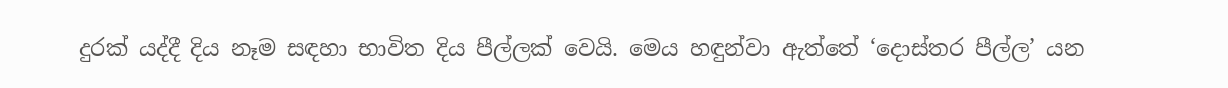දුරක් යද්දී දිය නෑම සඳහා භාවිත දිය පීල්ලක් වෙයි. මෙය හඳුන්වා ඇත්තේ ‘දොස්තර පීල්ල’ යන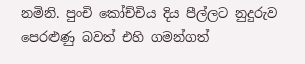නමිනි. පුංචි කෝච්චිය දිය පීල්ලට නුදුරුව පෙරළුණු බවත් එහි ගමන්ගත්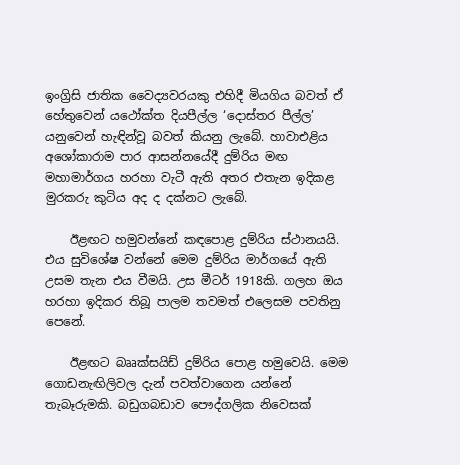ඉංග්‍රිසි ජාතික වෛද්‍යවරයකු එහිදී මියගිය බවත් ඒ හේතුවෙන් යථෝක්ත දියපීල්ල ‘දොස්තර පීල්ල’ යනුවෙන් හැඳින්වූ බවත් කියනු ලැබේ. හාවාඑළිය අශෝකාරාම පාර ආසන්නයේදී දුම්රිය මඟ මහාමාර්ගය හරහා වැටී ඇති අතර එතැන ඉදිකළ මුරකරු කුටිය අද ද දක්නට ලැබේ.

    ඊළඟට හමුවන්නේ කඳපොළ දුම්රිය ස්ථානයයි. එය සුවිශේෂ වන්නේ මෙම දුම්රිය මාර්ගයේ ඇති උසම තැන එය වීමයි. උස මීටර් 1918කි. ගලහ ඔය හරහා ඉදිකර තිබූ පාලම තවමත් එලෙසම පවතිනු පෙනේ.

    ඊළඟට බෲක්සයිඩ් දුම්රිය පොළ හමුවෙයි. මෙම ගොඩනැඟිලිවල දැන් පවත්වාගෙන යන්නේ තැබෑරුමකි. බඩුගබඩාව පෞද්ගලික නිවෙසක්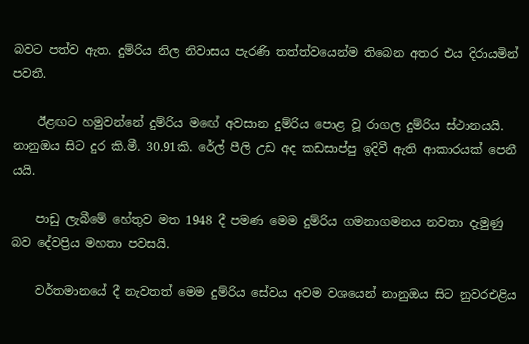බවට පත්ව ඇත. දුම්රිය නිල නිවාසය පැරණි තත්ත්වයෙන්ම තිබෙන අතර එය දිරායමින් පවතී.

    ඊළඟට හමුවන්නේ දුම්රිය මඟේ අවසාන දුම්රිය පොළ වූ රාගල දුම්රිය ස්ථානයයි. නානුඔය සිට දුර කි.මී. 30.91කි. රේල් පීලි උඩ අද කඩසාප්පු ඉදිවී ඇති ආකාරයක් පෙනී යයි.

    පාඩු ලැබීමේ හේතුව මත 1948 දී පමණ මෙම දුම්රිය ගමනාගමනය නවතා දැමුණු බව දේවප්‍රිය මහතා පවසයි.

    වර්තමානයේ දී නැවතත් මෙම දුම්රිය සේවය අවම වශයෙන් නානුඔය සිට නුවරඑළිය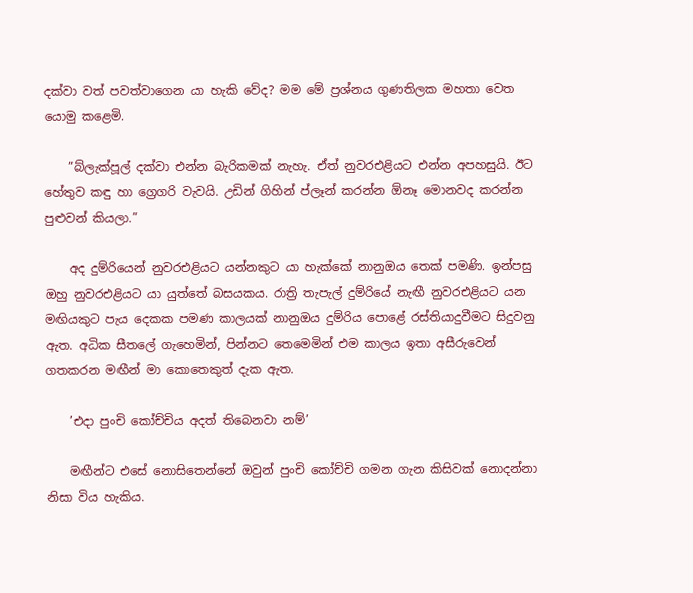දක්වා වත් පවත්වාගෙන යා හැකි වේද? මම මේ ප්‍රශ්නය ගුණතිලක මහතා වෙත යොමු කළෙමි.

    ”බ්ලැක්පූල් දක්වා එන්න බැරිකමක් නැහැ. ඒත් නුවරඑළියට එන්න අපහසුයි. ඊට හේතුව කඳු හා ග්‍රෙගරි වැවයි. උඩින් ගිහින් ප්ලෑන් කරන්න ඕනෑ මොනවද කරන්න පුළුවන් කියලා.”

    අද දුම්රියෙන් නුවරඑළියට යන්නකුට යා හැක්කේ නානුඔය තෙක් පමණි. ඉන්පසු ඔහු නුවරඑළියට යා යුත්තේ බසයකය. රාත්‍රි තැපැල් දුම්රියේ නැඟී නුවරඑළියට යන මඟියකුට පැය දෙකක පමණ කාලයක් නානුඔය දුම්රිය පොළේ රස්තියාදුවීමට සිදුවනු ඇත. අධික සීතලේ ගැහෙමින්, පින්නට තෙමෙමින් එම කාලය ඉතා අසීරුවෙන් ගතකරන මඟීන් මා කොතෙකුත් දැක ඇත.

    ’එදා පුංචි කෝච්චිය අදත් තිබෙනවා නම්’

    මඟීන්ට එසේ නොසිතෙන්නේ ඔවුන් පුංචි කෝච්චි ගමන ගැන කිසිවක් නොදන්නා නිසා විය හැකිය.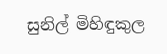සුනිල් මිහිඳුකුල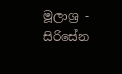මූලාශ්‍ර - සිරිසේන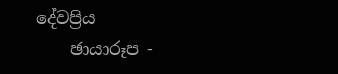දේවප්‍රිය
    ඡායාරූප -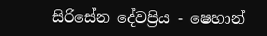සිරිසේන දේවප්‍රිය - ෂෙහාන්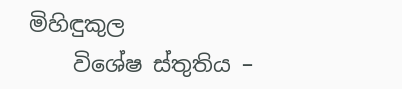මිහිඳුකුල
    විශේෂ ස්තුතිය –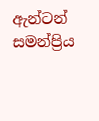ඇන්ටන් සමන්ප්‍රිය